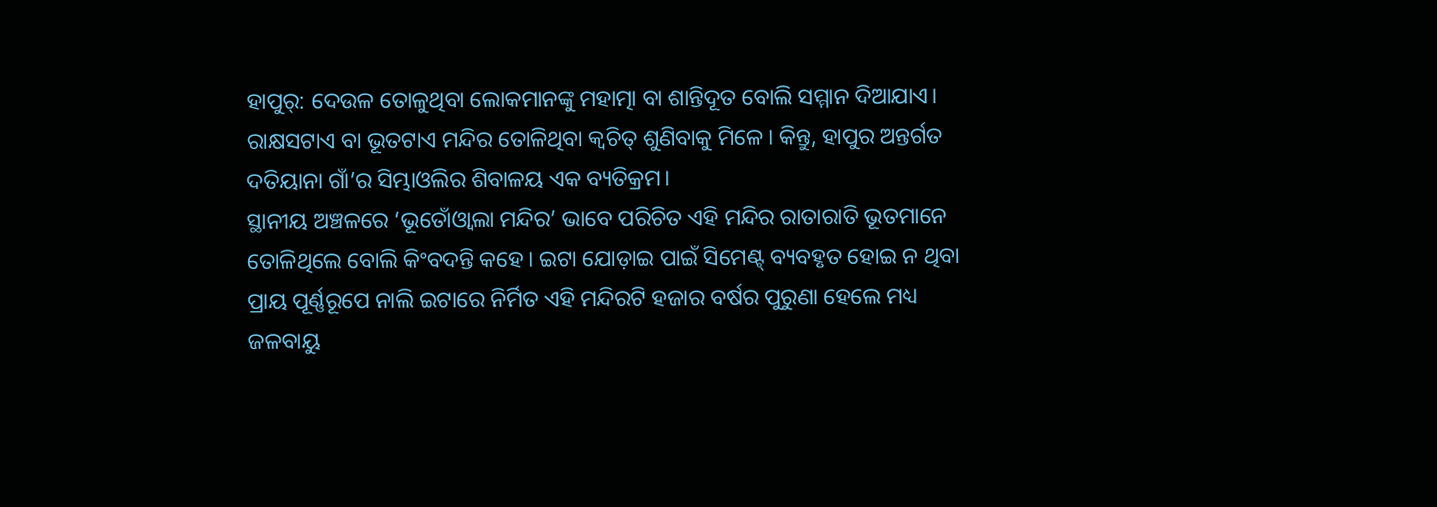ହାପୁର୍: ଦେଉଳ ତୋଳୁଥିବା ଲୋକମାନଙ୍କୁ ମହାତ୍ମା ବା ଶାନ୍ତିଦୂତ ବୋଲି ସମ୍ମାନ ଦିଆଯାଏ। ରାକ୍ଷସଟାଏ ବା ଭୂତଟାଏ ମନ୍ଦିର ତୋଳିଥିବା କ୍ୱଚିତ୍ ଶୁଣିବାକୁ ମିଳେ। କିନ୍ତୁ, ହାପୁର ଅନ୍ତର୍ଗତ ଦତିୟାନା ଗାଁ’ର ସିମ୍ଭାଓଲିର ଶିବାଳୟ ଏକ ବ୍ୟତିକ୍ରମ।
ସ୍ଥାନୀୟ ଅଞ୍ଚଳରେ ‘ଭୂତୋଁଓ୍ଵାଲା ମନ୍ଦିର’ ଭାବେ ପରିଚିତ ଏହି ମନ୍ଦିର ରାତାରାତି ଭୂତମାନେ ତୋଳିଥିଲେ ବୋଲି କିଂବଦନ୍ତି କହେ। ଇଟା ଯୋଡ଼ାଇ ପାଇଁ ସିମେଣ୍ଟ୍ ବ୍ୟବହୃତ ହୋଇ ନ ଥିବା ପ୍ରାୟ ପୂର୍ଣ୍ଣରୂପେ ନାଲି ଇଟାରେ ନିର୍ମିତ ଏହି ମନ୍ଦିରଟି ହଜାର ବର୍ଷର ପୁରୁଣା ହେଲେ ମଧ୍ୟ ଜଳବାୟୁ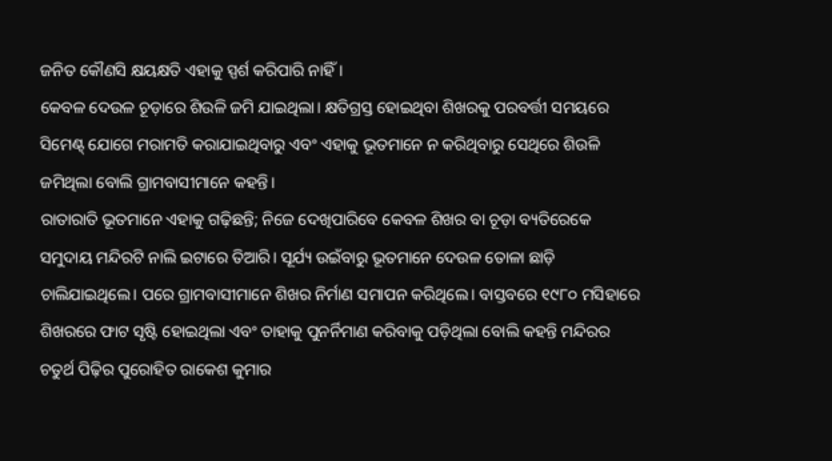ଜନିତ କୌଣସି କ୍ଷୟକ୍ଷତି ଏହାକୁ ସ୍ପର୍ଶ କରିପାରି ନାହିଁ।
କେବଳ ଦେଉଳ ଚୂଡ଼ାରେ ଶିଉଳି ଜମି ଯାଇଥିଲା। କ୍ଷତିଗ୍ରସ୍ତ ହୋଇଥିବା ଶିଖରକୁ ପରବର୍ତ୍ତୀ ସମୟରେ ସିମେଣ୍ଟ୍ ଯୋଗେ ମରାମତି କରାଯାଇଥିବାରୁ ଏବଂ ଏହାକୁ ଭୂତମାନେ ନ କରିଥିବାରୁ ସେଥିରେ ଶିଉଳି ଜମିଥିଲା ବୋଲି ଗ୍ରାମବାସୀମାନେ କହନ୍ତି।
ରାତାରାତି ଭୂତମାନେ ଏହାକୁ ଗଢ଼ିଛନ୍ତି; ନିଜେ ଦେଖିପାରିବେ କେବଳ ଶିଖର ବା ଚୂଡ଼ା ବ୍ୟତିରେକେ ସମୁଦାୟ ମନ୍ଦିରଟି ନାଲି ଇଟାରେ ତିଆରି। ସୂର୍ଯ୍ୟ ଉଇଁବାରୁ ଭୂତମାନେ ଦେଉଳ ତୋଳା ଛାଡ଼ି ଚାଲିଯାଇଥିଲେ। ପରେ ଗ୍ରାମବାସୀମାନେ ଶିଖର ନିର୍ମାଣ ସମାପନ କରିଥିଲେ। ବାସ୍ତବରେ ୧୯୮୦ ମସିହାରେ ଶିଖରରେ ଫାଟ ସୃଷ୍ଟି ହୋଇଥିଲା ଏବଂ ତାହାକୁ ପୁନର୍ନିମାଣ କରିବାକୁ ପଡ଼ିଥିଲା ବୋଲି କହନ୍ତି ମନ୍ଦିରର ଚତୁର୍ଥ ପିଢ଼ିର ପୁରୋହିତ ରାକେଶ କୁମାର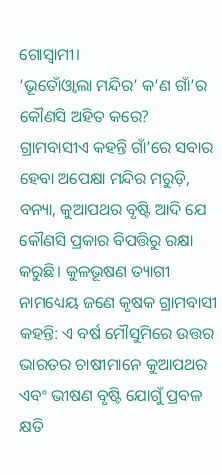ଗୋସ୍ୱାମୀ।
‘ଭୂତୋଁଓ୍ଵାଲା ମନ୍ଦିର’ କ’ଣ ଗାଁ’ର କୌଣସି ଅହିତ କରେ? ଗ୍ରାମବାସୀଏ କହନ୍ତି ଗାଁ’ରେ ସବାର ହେବା ଅପେକ୍ଷା ମନ୍ଦିର ମରୁଡ଼ି, ବନ୍ୟା, କୁଆପଥର ବୃଷ୍ଟି ଆଦି ଯେ କୌଣସି ପ୍ରକାର ବିପତ୍ତିରୁ ରକ୍ଷା କରୁଛି। କୁଳଭୂଷଣ ତ୍ୟାଗୀ ନାମଧ୍ୟେୟ ଜଣେ କୃଷକ ଗ୍ରାମବାସୀ କହନ୍ତି: ଏ ବର୍ଷ ମୌସୁମିରେ ଉତ୍ତର ଭାରତର ଚାଷୀମାନେ କୁଆପଥର ଏବଂ ଭୀଷଣ ବୃଷ୍ଟି ଯୋଗୁଁ ପ୍ରବଳ କ୍ଷତି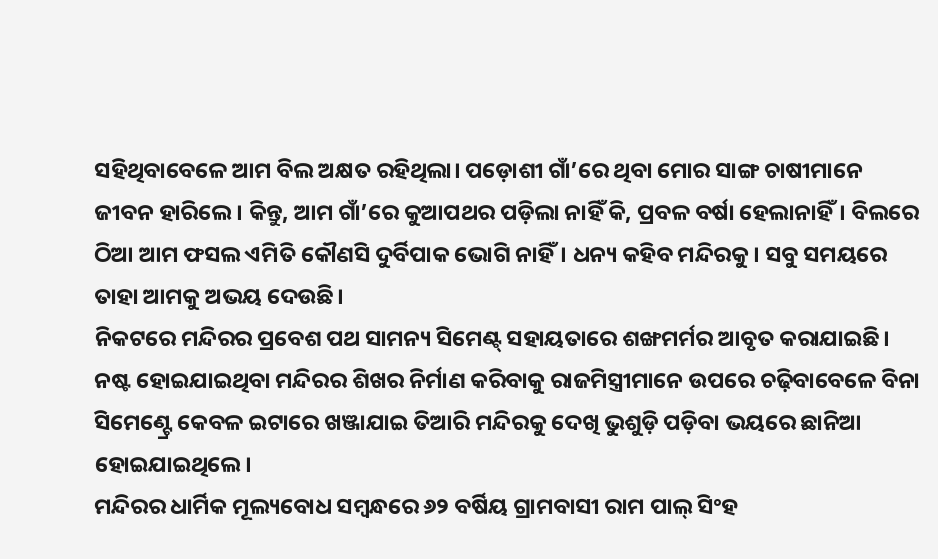ସହିଥିବାବେଳେ ଆମ ବିଲ ଅକ୍ଷତ ରହିଥିଲା। ପଡ଼ୋଶୀ ଗାଁ’ରେ ଥିବା ମୋର ସାଙ୍ଗ ଚାଷୀମାନେ ଜୀବନ ହାରିଲେ। କିନ୍ତୁ, ଆମ ଗାଁ’ରେ କୁଆପଥର ପଡ଼ିଲା ନାହିଁ କି, ପ୍ରବଳ ବର୍ଷା ହେଲାନାହିଁ। ବିଲରେ ଠିଆ ଆମ ଫସଲ ଏମିତି କୌଣସି ଦୁର୍ବିପାକ ଭୋଗି ନାହିଁ। ଧନ୍ୟ କହିବ ମନ୍ଦିରକୁ। ସବୁ ସମୟରେ ତାହା ଆମକୁ ଅଭୟ ଦେଉଛି।
ନିକଟରେ ମନ୍ଦିରର ପ୍ରବେଶ ପଥ ସାମନ୍ୟ ସିମେଣ୍ଟ୍ ସହାୟତାରେ ଶଙ୍ଖମର୍ମର ଆବୃତ କରାଯାଇଛି। ନଷ୍ଟ ହୋଇଯାଇଥିବା ମନ୍ଦିରର ଶିଖର ନିର୍ମାଣ କରିବାକୁ ରାଜମିସ୍ତ୍ରୀମାନେ ଉପରେ ଚଢ଼ିବାବେଳେ ବିନା ସିମେଣ୍ଟ୍ରେ କେବଳ ଇଟାରେ ଖଞ୍ଜାଯାଇ ତିଆରି ମନ୍ଦିରକୁ ଦେଖି ଭୁଶୁଡ଼ି ପଡ଼ିବା ଭୟରେ ଛାନିଆ ହୋଇଯାଇଥିଲେ।
ମନ୍ଦିରର ଧାର୍ମିକ ମୂଲ୍ୟବୋଧ ସମ୍ବନ୍ଧରେ ୬୨ ବର୍ଷିୟ ଗ୍ରାମବାସୀ ରାମ ପାଲ୍ ସିଂହ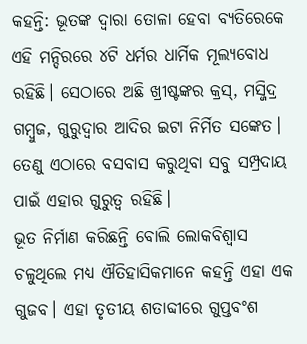କହନ୍ତି: ଭୂତଙ୍କ ଦ୍ୱାରା ତୋଳା ହେବା ବ୍ୟତିରେକେ ଏହି ମନ୍ଦିରରେ ୪ଟି ଧର୍ମର ଧାର୍ମିକ ମୂଲ୍ୟବୋଧ ରହିଛି। ସେଠାରେ ଅଛି ଖ୍ରୀଷ୍ଟଙ୍କର କ୍ରସ୍, ମସ୍ଜିଦ୍ର ଗମ୍ବୁଜ, ଗୁରୁଦ୍ୱାର ଆଦିର ଇଟା ନିର୍ମିତ ସଙ୍କେତ। ତେଣୁ ଏଠାରେ ବସବାସ କରୁଥିବା ସବୁ ସମ୍ପ୍ରଦାୟ ପାଇଁ ଏହାର ଗୁରୁତ୍ୱ ରହିଛି।
ଭୂତ ନିର୍ମାଣ କରିଛନ୍ତି ବୋଲି ଲୋକବିଶ୍ୱାସ ଚଳୁଥିଲେ ମଧ୍ୟ ଐତିହାସିକମାନେ କହନ୍ତି ଏହା ଏକ ଗୁଜବ। ଏହା ତୃତୀୟ ଶତାବ୍ଦୀରେ ଗୁପ୍ତବଂଶ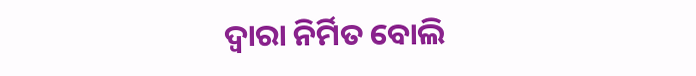ଦ୍ୱାରା ନିର୍ମିତ ବୋଲି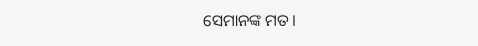ସେମାନଙ୍କ ମତ।